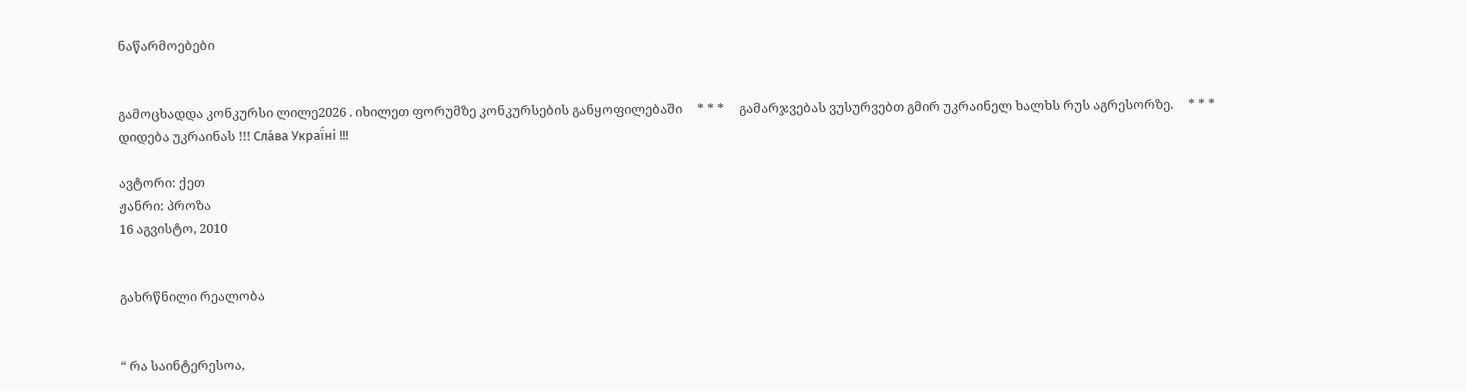ნაწარმოებები


გამოცხადდა კონკურსი ლილე2026 . იხილეთ ფორუმზე კონკურსების განყოფილებაში     * * *     გამარჯვებას ვუსურვებთ გმირ უკრაინელ ხალხს რუს აგრესორზე.     * * *     დიდება უკრაინას !!! Сла́ва Украї́ні !!!

ავტორი: ქეთ
ჟანრი: პროზა
16 აგვისტო, 2010


გახრწნილი რეალობა


“ რა საინტერესოა,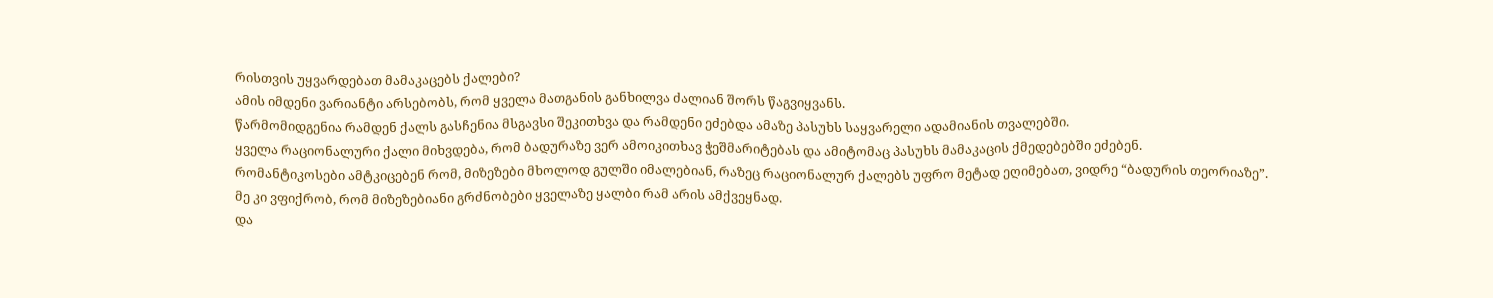რისთვის უყვარდებათ მამაკაცებს ქალები?
ამის იმდენი ვარიანტი არსებობს, რომ ყველა მათგანის განხილვა ძალიან შორს წაგვიყვანს.
წარმომიდგენია რამდენ ქალს გასჩენია მსგავსი შეკითხვა და რამდენი ეძებდა ამაზე პასუხს საყვარელი ადამიანის თვალებში.
ყველა რაციონალური ქალი მიხვდება, რომ ბადურაზე ვერ ამოიკითხავ ჭეშმარიტებას და ამიტომაც პასუხს მამაკაცის ქმედებებში ეძებენ.
რომანტიკოსები ამტკიცებენ რომ, მიზეზები მხოლოდ გულში იმალებიან, რაზეც რაციონალურ ქალებს უფრო მეტად ეღიმებათ, ვიდრე “ბადურის თეორიაზე”.
მე კი ვფიქრობ, რომ მიზეზებიანი გრძნობები ყველაზე ყალბი რამ არის ამქვეყნად.
და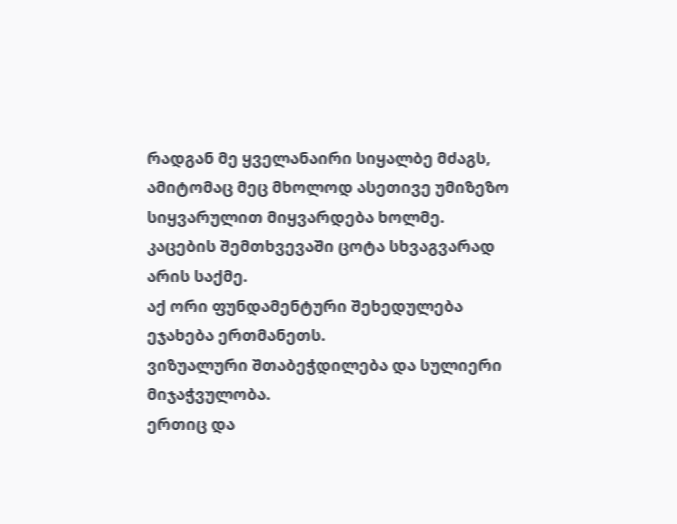რადგან მე ყველანაირი სიყალბე მძაგს, ამიტომაც მეც მხოლოდ ასეთივე უმიზეზო სიყვარულით მიყვარდება ხოლმე.
კაცების შემთხვევაში ცოტა სხვაგვარად არის საქმე.
აქ ორი ფუნდამენტური შეხედულება ეჯახება ერთმანეთს.
ვიზუალური შთაბეჭდილება და სულიერი მიჯაჭვულობა.
ერთიც და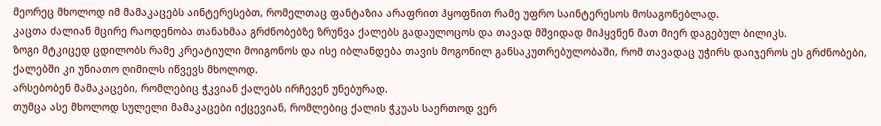მეორეც მხოლოდ იმ მამაკაცებს აინტერესებთ, რომელთაც ფანტაზია არაფრით ჰყოფნით რამე უფრო საინტერესოს მოსაგონებლად.
კაცთა ძალიან მცირე რაოდენობა თანახმაა გრძნობებზე ზრუნვა ქალებს გადაულოცოს და თავად მშვიდად მიჰყვნენ მათ მიერ დაგებულ ბილიკს.
ზოგი მტკიცედ ცდილობს რამე კრეატიული მოიგონოს და ისე იბლანდება თავის მოგონილ განსაკუთრებულობაში, რომ თავადაც უჭირს დაიჯეროს ეს გრძნობები, ქალებში კი უნიათო ღიმილს იწვევს მხოლოდ.
არსებობენ მამაკაცები, რომლებიც ჭკვიან ქალებს ირჩევენ უნებურად.
თუმცა ასე მხოლოდ სულელი მამაკაცები იქცევიან, რომლებიც ქალის ჭკუას საერთოდ ვერ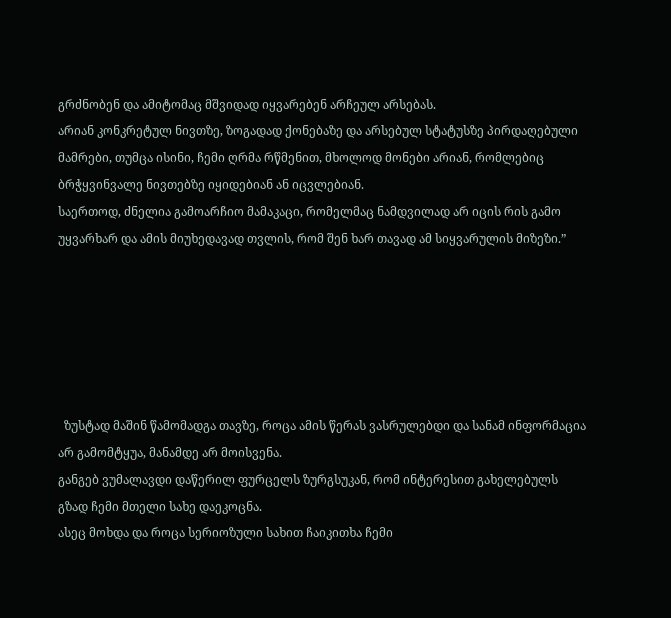გრძნობენ და ამიტომაც მშვიდად იყვარებენ არჩეულ არსებას.
არიან კონკრეტულ ნივთზე, ზოგადად ქონებაზე და არსებულ სტატუსზე პირდაღებული მამრები, თუმცა ისინი, ჩემი ღრმა რწმენით, მხოლოდ მონები არიან, რომლებიც ბრჭყვინვალე ნივთებზე იყიდებიან ან იცვლებიან.
საერთოდ, ძნელია გამოარჩიო მამაკაცი, რომელმაც ნამდვილად არ იცის რის გამო უყვარხარ და ამის მიუხედავად თვლის, რომ შენ ხარ თავად ამ სიყვარულის მიზეზი.”






  ზუსტად მაშინ წამომადგა თავზე, როცა ამის წერას ვასრულებდი და სანამ ინფორმაცია არ გამომტყუა, მანამდე არ მოისვენა.
განგებ ვუმალავდი დაწერილ ფურცელს ზურგსუკან, რომ ინტერესით გახელებულს გზად ჩემი მთელი სახე დაეკოცნა.
ასეც მოხდა და როცა სერიოზული სახით ჩაიკითხა ჩემი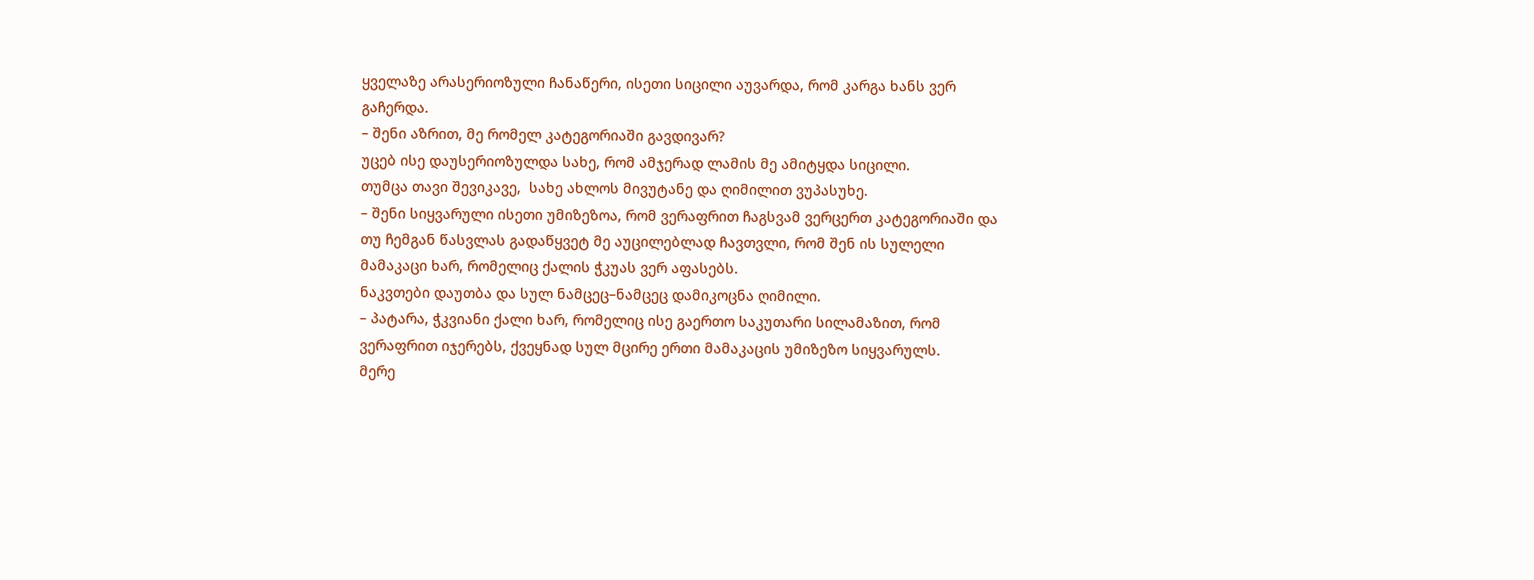ყველაზე არასერიოზული ჩანაწერი, ისეთი სიცილი აუვარდა, რომ კარგა ხანს ვერ გაჩერდა.
– შენი აზრით, მე რომელ კატეგორიაში გავდივარ?
უცებ ისე დაუსერიოზულდა სახე, რომ ამჯერად ლამის მე ამიტყდა სიცილი.
თუმცა თავი შევიკავე,  სახე ახლოს მივუტანე და ღიმილით ვუპასუხე.
– შენი სიყვარული ისეთი უმიზეზოა, რომ ვერაფრით ჩაგსვამ ვერცერთ კატეგორიაში და თუ ჩემგან წასვლას გადაწყვეტ მე აუცილებლად ჩავთვლი, რომ შენ ის სულელი მამაკაცი ხარ, რომელიც ქალის ჭკუას ვერ აფასებს.
ნაკვთები დაუთბა და სულ ნამცეც–ნამცეც დამიკოცნა ღიმილი.
– პატარა, ჭკვიანი ქალი ხარ, რომელიც ისე გაერთო საკუთარი სილამაზით, რომ ვერაფრით იჯერებს, ქვეყნად სულ მცირე ერთი მამაკაცის უმიზეზო სიყვარულს.
მერე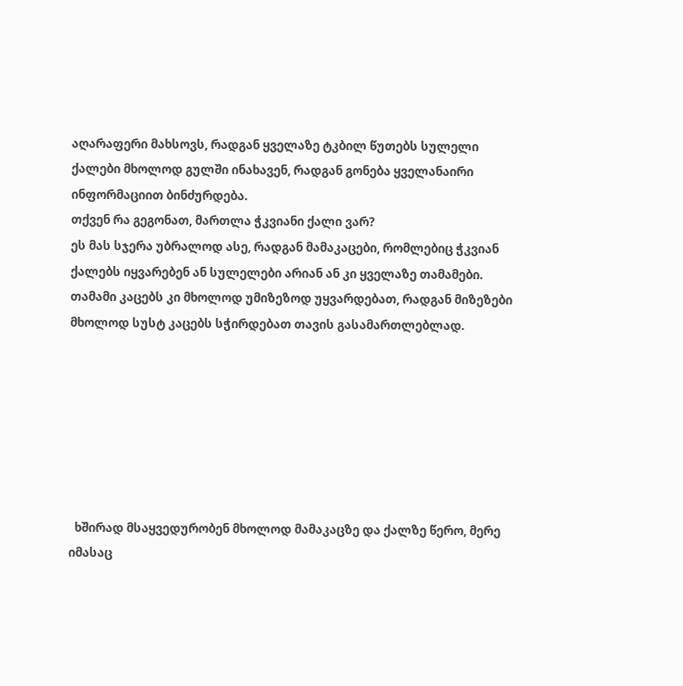აღარაფერი მახსოვს, რადგან ყველაზე ტკბილ წუთებს სულელი ქალები მხოლოდ გულში ინახავენ, რადგან გონება ყველანაირი ინფორმაციით ბინძურდება.
თქვენ რა გეგონათ, მართლა ჭკვიანი ქალი ვარ?
ეს მას სჯერა უბრალოდ ასე, რადგან მამაკაცები, რომლებიც ჭკვიან ქალებს იყვარებენ ან სულელები არიან ან კი ყველაზე თამამები.
თამამი კაცებს კი მხოლოდ უმიზეზოდ უყვარდებათ, რადგან მიზეზები მხოლოდ სუსტ კაცებს სჭირდებათ თავის გასამართლებლად.







  ხშირად მსაყვედურობენ მხოლოდ მამაკაცზე და ქალზე წერო, მერე იმასაც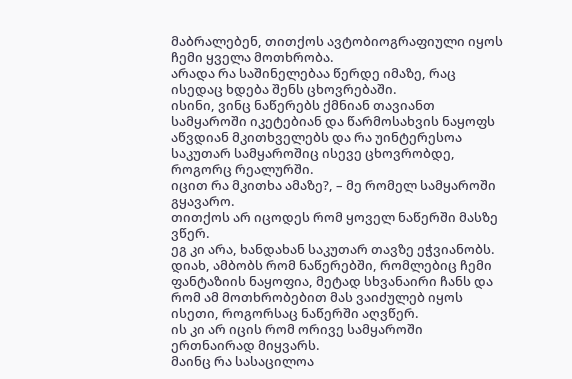მაბრალებენ, თითქოს ავტობიოგრაფიული იყოს ჩემი ყველა მოთხრობა.
არადა რა საშინელებაა წერდე იმაზე, რაც ისედაც ხდება შენს ცხოვრებაში.
ისინი, ვინც ნაწერებს ქმნიან თავიანთ სამყაროში იკეტებიან და წარმოსახვის ნაყოფს აწვდიან მკითხველებს და რა უინტერესოა საკუთარ სამყაროშიც ისევე ცხოვრობდე, როგორც რეალურში.
იცით რა მკითხა ამაზე?, – მე რომელ სამყაროში გყავარო.
თითქოს არ იცოდეს რომ ყოველ ნაწერში მასზე ვწერ.
ეგ კი არა, ხანდახან საკუთარ თავზე ეჭვიანობს.
დიახ, ამბობს რომ ნაწერებში, რომლებიც ჩემი ფანტაზიის ნაყოფია, მეტად სხვანაირი ჩანს და რომ ამ მოთხრობებით მას ვაიძულებ იყოს ისეთი, როგორსაც ნაწერში აღვწერ.
ის კი არ იცის რომ ორივე სამყაროში ერთნაირად მიყვარს.
მაინც რა სასაცილოა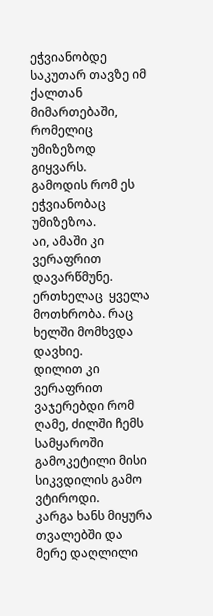ეჭვიანობდე საკუთარ თავზე იმ ქალთან მიმართებაში, რომელიც უმიზეზოდ გიყვარს.
გამოდის რომ ეს ეჭვიანობაც უმიზეზოა.
აი, ამაში კი ვერაფრით დავარწმუნე.
ერთხელაც  ყველა მოთხრობა. რაც ხელში მომხვდა დავხიე.
დილით კი ვერაფრით ვაჯერებდი რომ ღამე, ძილში ჩემს სამყაროში გამოკეტილი მისი სიკვდილის გამო ვტიროდი.
კარგა ხანს მიყურა თვალებში და მერე დაღლილი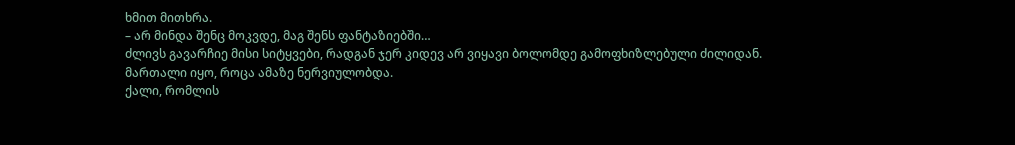ხმით მითხრა.
– არ მინდა შენც მოკვდე, მაგ შენს ფანტაზიებში…
ძლივს გავარჩიე მისი სიტყვები, რადგან ჯერ კიდევ არ ვიყავი ბოლომდე გამოფხიზლებული ძილიდან.
მართალი იყო, როცა ამაზე ნერვიულობდა.
ქალი, რომლის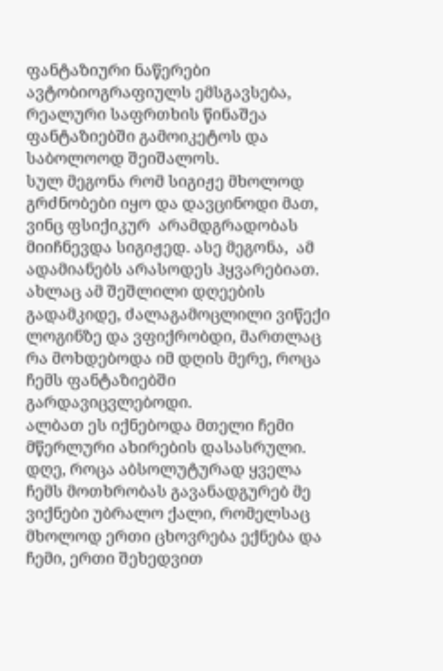ფანტაზიური ნაწერები ავტობიოგრაფიულს ემსგავსება, რეალური საფრთხის წინაშეა ფანტაზიებში გამოიკეტოს და საბოლოოდ შეიშალოს.
სულ მეგონა რომ სიგიჟე მხოლოდ გრძნობები იყო და დავცინოდი მათ, ვინც ფსიქიკურ  არამდგრადობას მიიჩნევდა სიგიჟედ. ასე მეგონა,  ამ ადამიანებს არასოდეს ჰყვარებიათ.
ახლაც ამ შეშლილი დღეების გადამკიდე, ძალაგამოცლილი ვიწექი ლოგინზე და ვფიქრობდი, მართლაც რა მოხდებოდა იმ დღის მერე, როცა ჩემს ფანტაზიებში გარდავიცვლებოდი.
ალბათ ეს იქნებოდა მთელი ჩემი მწერლური ახირების დასასრული.
დღე, როცა აბსოლუტურად ყველა ჩემს მოთხრობას გავანადგურებ მე ვიქნები უბრალო ქალი, რომელსაც მხოლოდ ერთი ცხოვრება ექნება და ჩემი, ერთი შეხედვით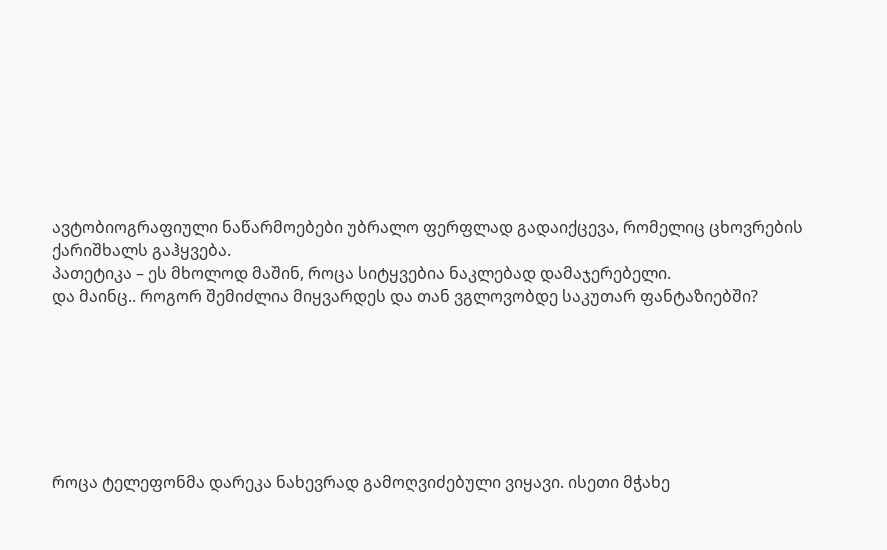ავტობიოგრაფიული ნაწარმოებები უბრალო ფერფლად გადაიქცევა, რომელიც ცხოვრების ქარიშხალს გაჰყვება.
პათეტიკა – ეს მხოლოდ მაშინ, როცა სიტყვებია ნაკლებად დამაჯერებელი.
და მაინც.. როგორ შემიძლია მიყვარდეს და თან ვგლოვობდე საკუთარ ფანტაზიებში?







როცა ტელეფონმა დარეკა ნახევრად გამოღვიძებული ვიყავი. ისეთი მჭახე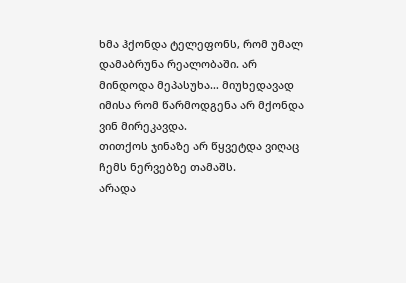ხმა ჰქონდა ტელეფონს, რომ უმალ დამაბრუნა რეალობაში. არ მინდოდა მეპასუხა… მიუხედავად იმისა რომ წარმოდგენა არ მქონდა ვინ მირეკავდა.
თითქოს ჯინაზე არ წყვეტდა ვიღაც ჩემს ნერვებზე თამაშს.
არადა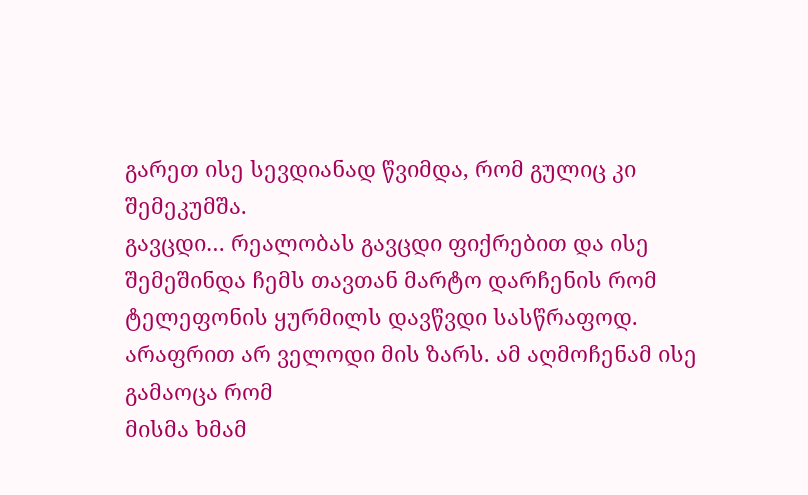გარეთ ისე სევდიანად წვიმდა, რომ გულიც კი შემეკუმშა.
გავცდი… რეალობას გავცდი ფიქრებით და ისე შემეშინდა ჩემს თავთან მარტო დარჩენის რომ ტელეფონის ყურმილს დავწვდი სასწრაფოდ.
არაფრით არ ველოდი მის ზარს. ამ აღმოჩენამ ისე გამაოცა რომ
მისმა ხმამ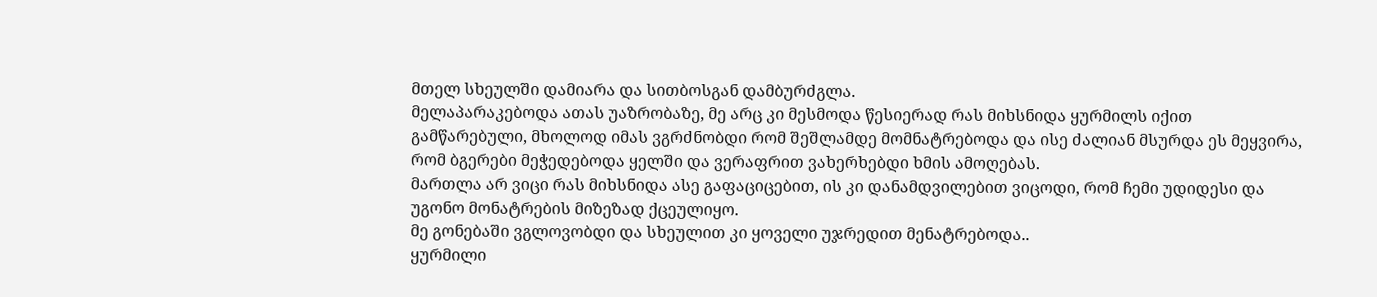მთელ სხეულში დამიარა და სითბოსგან დამბურძგლა.
მელაპარაკებოდა ათას უაზრობაზე, მე არც კი მესმოდა წესიერად რას მიხსნიდა ყურმილს იქით გამწარებული, მხოლოდ იმას ვგრძნობდი რომ შეშლამდე მომნატრებოდა და ისე ძალიან მსურდა ეს მეყვირა, რომ ბგერები მეჭედებოდა ყელში და ვერაფრით ვახერხებდი ხმის ამოღებას.
მართლა არ ვიცი რას მიხსნიდა ასე გაფაციცებით, ის კი დანამდვილებით ვიცოდი, რომ ჩემი უდიდესი და უგონო მონატრების მიზეზად ქცეულიყო.
მე გონებაში ვგლოვობდი და სხეულით კი ყოველი უჯრედით მენატრებოდა..
ყურმილი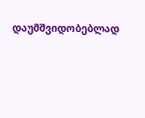დაუმშვიდობებლად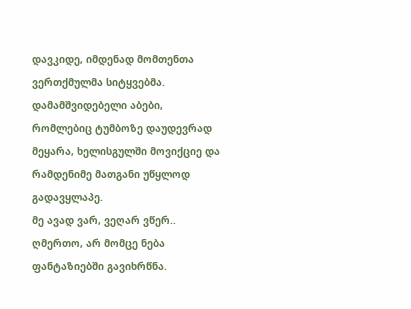დავკიდე, იმდენად მომთენთა ვერთქმულმა სიტყვებმა.
დამამშვიდებელი აბები, რომლებიც ტუმბოზე დაუდევრად  მეყარა, ხელისგულში მოვიქციე და რამდენიმე მათგანი უწყლოდ გადავყლაპე.
მე ავად ვარ, ვეღარ ვწერ..
ღმერთო, არ მომცე ნება ფანტაზიებში გავიხრწნა.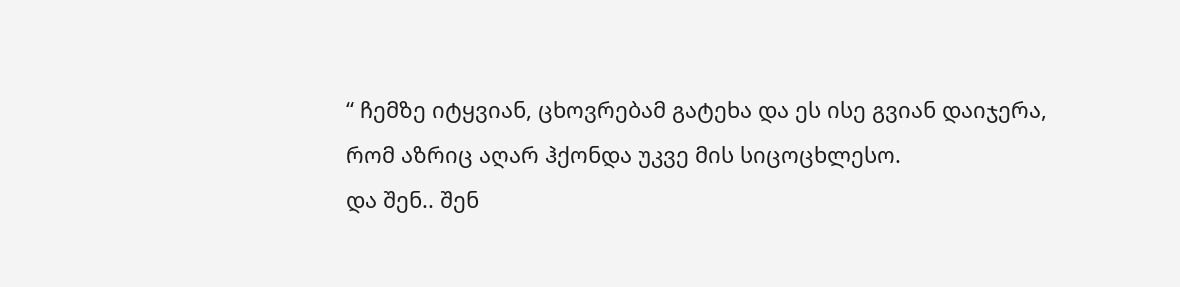“ ჩემზე იტყვიან, ცხოვრებამ გატეხა და ეს ისე გვიან დაიჯერა, რომ აზრიც აღარ ჰქონდა უკვე მის სიცოცხლესო.
და შენ.. შენ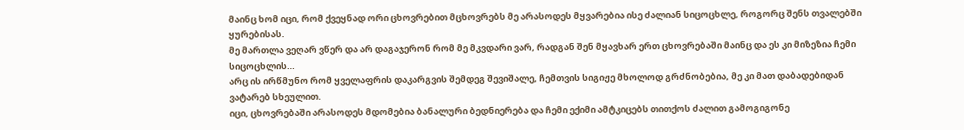მაინც ხომ იცი, რომ ქვეყნად ორი ცხოვრებით მცხოვრებს მე არასოდეს მყვარებია ისე ძალიან სიცოცხლე, როგორც შენს თვალებში ყურებისას.
მე მართლა ვეღარ ვწერ და არ დაგაჯერონ რომ მე მკვდარი ვარ, რადგან შენ მყავხარ ერთ ცხოვრებაში მაინც და ეს კი მიზეზია ჩემი სიცოცხლის…
არც ის ირწმუნო რომ ყველაფრის დაკარგვის შემდეგ შევიშალე, ჩემთვის სიგიჟე მხოლოდ გრძნობებია, მე კი მათ დაბადებიდან ვატარებ სხეულით.
იცი, ცხოვრებაში არასოდეს მდომებია ბანალური ბედნიერება და ჩემი ექიმი ამტკიცებს თითქოს ძალით გამოგიგონე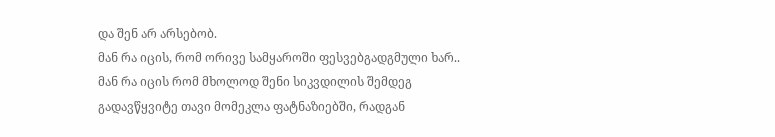და შენ არ არსებობ.
მან რა იცის, რომ ორივე სამყაროში ფესვებგადგმული ხარ.. მან რა იცის რომ მხოლოდ შენი სიკვდილის შემდეგ გადავწყვიტე თავი მომეკლა ფატნაზიებში, რადგან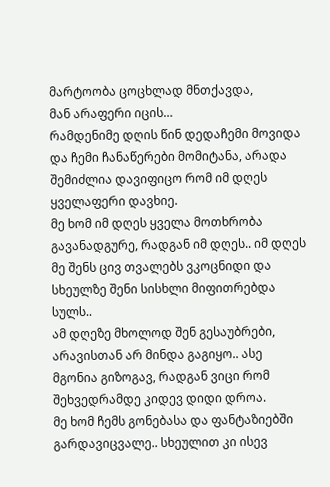მარტოობა ცოცხლად მნთქავდა,
მან არაფერი იცის…
რამდენიმე დღის წინ დედაჩემი მოვიდა და ჩემი ჩანაწერები მომიტანა, არადა შემიძლია დავიფიცო რომ იმ დღეს ყველაფერი დავხიე.
მე ხომ იმ დღეს ყველა მოთხრობა გავანადგურე, რადგან იმ დღეს.. იმ დღეს მე შენს ცივ თვალებს ვკოცნიდი და სხეულზე შენი სისხლი მიფითრებდა სულს..
ამ დღეზე მხოლოდ შენ გესაუბრები, არავისთან არ მინდა გაგიყო.. ასე მგონია გიზოგავ, რადგან ვიცი რომ შეხვედრამდე კიდევ დიდი დროა.
მე ხომ ჩემს გონებასა და ფანტაზიებში გარდავიცვალე.. სხეულით კი ისევ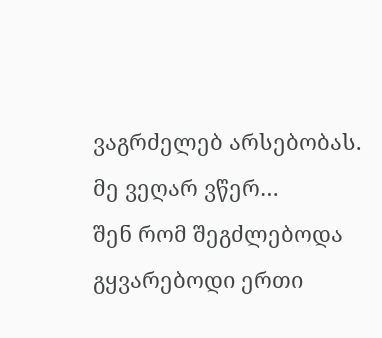ვაგრძელებ არსებობას.
მე ვეღარ ვწერ…
შენ რომ შეგძლებოდა გყვარებოდი ერთი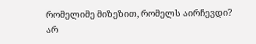რომელიმე მიზეზით, რომელს აირჩევდი?
არ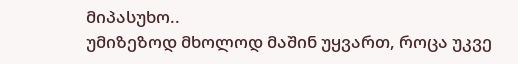მიპასუხო..
უმიზეზოდ მხოლოდ მაშინ უყვართ, როცა უკვე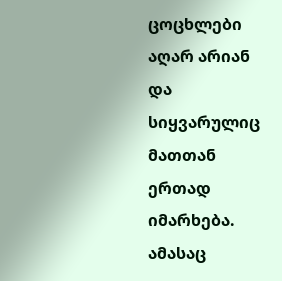ცოცხლები აღარ არიან და სიყვარულიც მათთან ერთად იმარხება.
ამასაც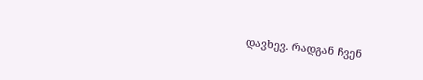დავხევ. რადგან ჩვენ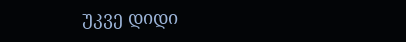უკვე დიდი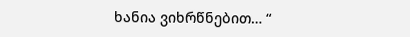ხანია ვიხრწნებით… “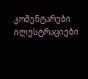კომენტარები ილუსტრაციები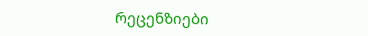რეცენზიები